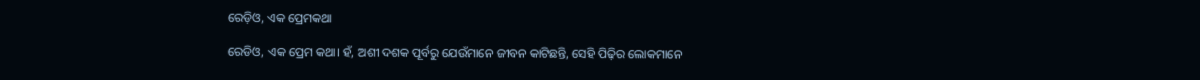ରେଡ଼ିଓ, ଏକ ପ୍ରେମକଥା

ରେଡିଓ, ଏକ ପ୍ରେମ କଥା। ହଁ, ଅଶୀ ଦଶକ ପୂର୍ବରୁ ଯେଉଁମାନେ ଜୀବନ କାଟିଛନ୍ତି, ସେହି ପିଢ଼ିର ଲୋକମାନେ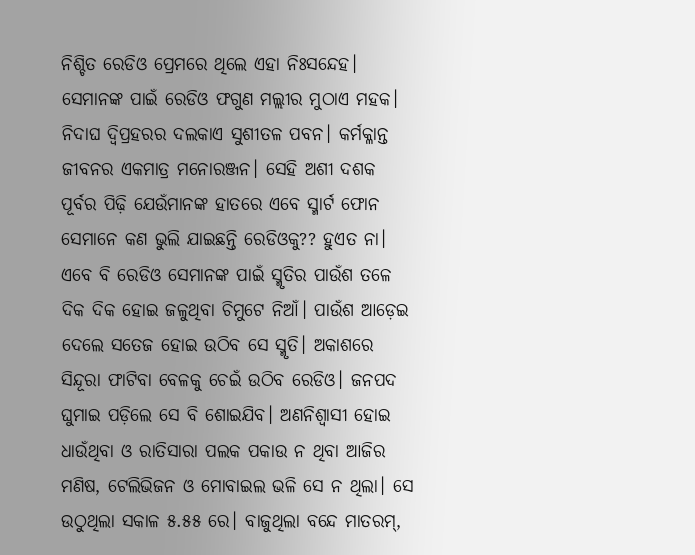ନିଶ୍ଚିତ ରେଡିଓ ପ୍ରେମରେ ଥିଲେ ଏହା ନିଃସନ୍ଦେହ। ସେମାନଙ୍କ ପାଇଁ ରେଡିଓ ଫଗୁଣ ମଲ୍ଲୀର ମୁଠାଏ ମହକ। ନିଦାଘ ଦ୍ବିପ୍ରହରର ଦଲକାଏ ସୁଶୀତଳ ପବନ। କର୍ମକ୍ଳାନ୍ତ ଜୀବନର ଏକମାତ୍ର ମନୋରଞ୍ଜନ। ସେହି ଅଶୀ ଦଶକ ପୂର୍ବର ପିଢ଼ି ଯେଉଁମାନଙ୍କ ହାତରେ ଏବେ ସ୍ମାର୍ଟ ଫୋନ ସେମାନେ କଣ ଭୁଲି ଯାଇଛନ୍ତି ରେଡିଓକୁ?? ହୁଏତ ନା। ଏବେ ବି ରେଡିଓ ସେମାନଙ୍କ ପାଇଁ ସ୍ମୃତିର ପାଉଁଶ ତଳେ ଦିକ ଦିକ ହୋଇ ଜଳୁଥିବା ଚିମୁଟେ ନିଆଁ। ପାଉଁଶ ଆଡ଼େଇ ଦେଲେ ସତେଜ ହୋଇ ଉଠିବ ସେ ସ୍ମୃତି। ଅକାଶରେ ସିନ୍ଦୂରା ଫାଟିବା ବେଳକୁ ଚେଇଁ ଉଠିବ ରେଡିଓ। ଜନପଦ ଘୁମାଇ ପଡ଼ିଲେ ସେ ବି ଶୋଇଯିବ। ଅଣନିଶ୍ବାସୀ ହୋଇ ଧାଉଁଥିବା ଓ ରାତିସାରା ପଲକ ପକାଉ ନ ଥିବା ଆଜିର ମଣିଷ, ଟେଲିଭିଜନ ଓ ମୋବାଇଲ ଭଳି ସେ ନ ଥିଲା। ସେ ଉଠୁଥିଲା ସକାଳ ୫.୫୫ ରେ। ବାଜୁଥିଲା ବନ୍ଦେ ମାତରମ୍,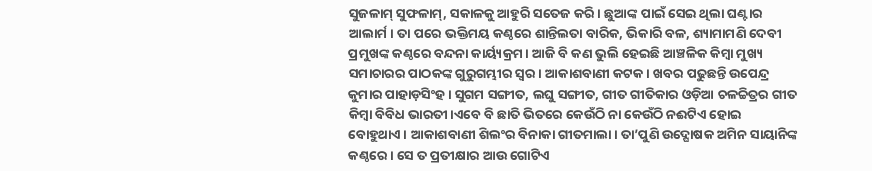ସୁଜଳାମ୍ ସୁଫଳାମ୍, ସକାଳକୁ ଆହୁରି ସତେଜ କରି। ଛୁଆଙ୍କ ପାଇଁ ସେଇ ଥିଲା ଘଣ୍ଟାର ଆଲାର୍ମ। ତା ପରେ ଭକ୍ତିମୟ କଣ୍ଠରେ ଶାନ୍ତିଲତା ବାରିକ, ଭିକାରି ବଳ, ଶ୍ୟାମାମଣି ଦେବୀ ପ୍ରମୁଖଙ୍କ କଣ୍ଠରେ ବନ୍ଦନା କାର୍ୟ୍ୟକ୍ରମ। ଆଜି ବି କଣ ଭୁଲି ହେଇଛି ଆଞ୍ଚଳିକ କିମ୍ବା ମୁଖ୍ୟ ସମାଚାରର ପାଠକଙ୍କ ଗୁରୁଗମ୍ଭୀର ସ୍ବର। ଆକାଶବାଣୀ କଟକ। ଖବର ପଢୁଛନ୍ତି ଉପେନ୍ଦ୍ର କୁମାର ପାହାଡ଼ସିଂହ। ସୁଗମ ସଙ୍ଗୀତ, ଲଘୁ ସଙ୍ଗୀତ, ଗୀତ ଗୀତିକାର ଓଡ଼ିଆ ଚଳଚ୍ଚିତ୍ରର ଗୀତ କିମ୍ବା ବିବିଧ ଭାରତୀ।ଏବେ ବି ଛାତି ଭିତରେ କେଉଁଠି ନା କେଉଁଠି ନଈଟିଏ ହୋଇ ବୋହୁଥାଏ। ଆକାଶବାଣୀ ଶିଲଂର ବିନାକା ଗୀତମାଲା। ତା’ପୁଣି ଉଦ୍ଘୋଷକ ଅମିନ ସାୟାନିଙ୍କ କଣ୍ଠରେ। ସେ ତ ପ୍ରତୀକ୍ଷାର ଆଉ ଗୋଟିଏ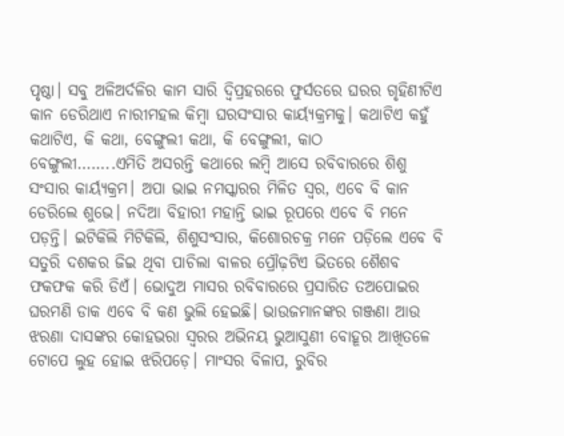ପୃଷ୍ଠା। ସବୁ ଅଳିଅର୍ଦଳିର କାମ ସାରି ଦ୍ବିପ୍ରହରରେ ଫୁର୍ସତରେ ଘରର ଗୃହିଣୀଟିଏ କାନ ଡେରିଥାଏ ନାରୀମହଲ କିମ୍ବା ଘରସଂସାର କାର୍ୟ୍ୟକ୍ରମକୁ। କଥାଟିଏ କହୁଁ କଥାଟିଏ, କି କଥା, ବେଙ୍ଗୁଲୀ କଥା, କି ବେଙ୍ଗୁଲୀ, କାଠ ବେଙ୍ଗୁଲୀ……..ଏମିତି ଅସରନ୍ତି କଥାରେ ଲମ୍ବି ଆସେ ରବିବାରରେ ଶିଶୁ ସଂସାର କାର୍ୟ୍ୟକ୍ରମ। ଅପା ଭାଇ ନମସ୍କାରର ମିଳିତ ସ୍ବର, ଏବେ ବି କାନ ଡେରିଲେ ଶୁଭେ। ନଦିଆ ବିହାରୀ ମହାନ୍ତି ଭାଇ ରୂପରେ ଏବେ ବି ମନେ ପଡ଼ନ୍ତି। ଇଟିକିଲି ମିଟିକିଲି, ଶିଶୁସଂସାର, କିଶୋରଚକ୍ର ମନେ ପଡ଼ିଲେ ଏବେ ବି ସତୁରି ଦଶକର ଜିଇ ଥିବା ପାଚିଲା ବାଳର ପ୍ରୌଢ଼ଟିଏ ଭିତରେ ଶୈଶବ ଫକଫକ କରି ଡିଏଁ। ଭୋଦୁଅ ମାସର ରବିବାରରେ ପ୍ରସାରିତ ତଅପୋଇର ଘରମଣି ଡାକ ଏବେ ବି କଣ ଭୁଲି ହେଇଛି। ଭାଉଜମାନଙ୍କର ଗଞ୍ଜଣା ଆଉ ଝରଣା ଦାସଙ୍କର କୋହଭରା ସ୍ବରର ଅଭିନୟ ଭୁଆସୁଣୀ ବୋହୂର ଆଖିତଳେ ଟୋପେ ଲୁହ ହୋଇ ଝରିପଡ଼େ। ମାଂସର ବିଳାପ, ରୁବିର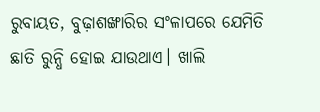ରୁବାୟତ, ବୁଢ଼ାଶଙ୍ଖାରିର ସଂଳାପରେ ଯେମିତି ଛାତି ରୁନ୍ଧି ହୋଇ ଯାଉଥାଏ। ଖାଲି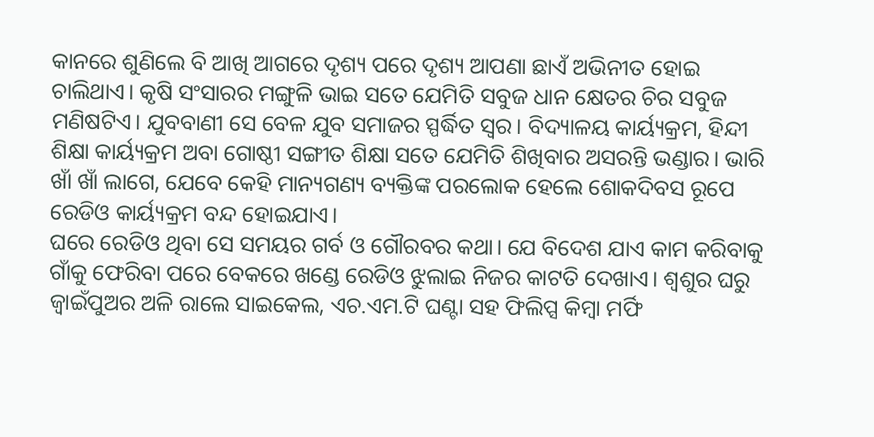କାନରେ ଶୁଣିଲେ ବି ଆଖି ଆଗରେ ଦୃଶ୍ୟ ପରେ ଦୃଶ୍ୟ ଆପଣା ଛାଏଁ ଅଭିନୀତ ହୋଇ ଚାଲିଥାଏ। କୃଷି ସଂସାରର ମଙ୍ଗୁଳି ଭାଇ ସତେ ଯେମିତି ସବୁଜ ଧାନ କ୍ଷେତର ଚିର ସବୁଜ ମଣିଷଟିଏ। ଯୁବବାଣୀ ସେ ବେଳ ଯୁବ ସମାଜର ସ୍ପର୍ଦ୍ଧିତ ସ୍ବର। ବିଦ୍ୟାଳୟ କାର୍ୟ୍ୟକ୍ରମ, ହିନ୍ଦୀ ଶିକ୍ଷା କାର୍ୟ୍ୟକ୍ରମ ଅବା ଗୋଷ୍ଠୀ ସଙ୍ଗୀତ ଶିକ୍ଷା ସତେ ଯେମିତି ଶିଖିବାର ଅସରନ୍ତି ଭଣ୍ଡାର। ଭାରି ଖାଁ ଖାଁ ଲାଗେ, ଯେବେ କେହି ମାନ୍ୟଗଣ୍ୟ ବ୍ୟକ୍ତିଙ୍କ ପରଲୋକ ହେଲେ ଶୋକଦିବସ ରୂପେ ରେଡିଓ କାର୍ୟ୍ୟକ୍ରମ ବନ୍ଦ ହୋଇଯାଏ।
ଘରେ ରେଡିଓ ଥିବା ସେ ସମୟର ଗର୍ବ ଓ ଗୌରବର କଥା। ଯେ ବିଦେଶ ଯାଏ କାମ କରିବାକୁ ଗାଁକୁ ଫେରିବା ପରେ ବେକରେ ଖଣ୍ଡେ ରେଡିଓ ଝୁଲାଇ ନିଜର କାଟତି ଦେଖାଏ। ଶ୍ବଶୁର ଘରୁ ଜ୍ୱାଇଁପୁଅର ଅଳି ରାଲେ ସାଇକେଲ, ଏଚ.ଏମ.ଟି ଘଣ୍ଟା ସହ ଫିଲିପ୍ସ କିମ୍ବା ମର୍ଫି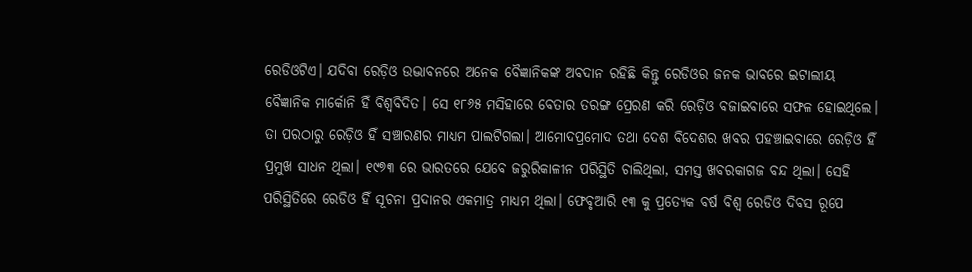ରେଡିଓଟିଏ। ଯଦିବା ରେଡ଼ିଓ ଉଦ୍ଭାବନରେ ଅନେକ ବୈଜ୍ଞାନିକଙ୍କ ଅବଦାନ ରହିଛି କିନ୍ତୁ ରେଡିଓର ଜନକ ଭାବରେ ଇଟାଲୀୟ ବୈଜ୍ଞାନିକ ମାର୍କୋନି ହିଁ ବିଶ୍ବବିଦିତ। ସେ ୧୮୬୫ ମସିହାରେ ବେତାର ତରଙ୍ଗ ପ୍ରେରଣ କରି ରେଡ଼ିଓ ବଜାଇବାରେ ସଫଳ ହୋଇଥିଲେ। ତା ପରଠାରୁ ରେଡ଼ିଓ ହିଁ ସଞ୍ଚାରଣର ମାଧ୍ୟମ ପାଲଟିଗଲା। ଆମୋଦପ୍ରମୋଦ ତଥା ଦେଶ ବିଦେଶର ଖବର ପହଞ୍ଚାଇବାରେ ରେଡ଼ିଓ ହିଁ ପ୍ରମୁଖ ସାଧନ ଥିଲା। ୧୯୭୩ ରେ ଭାରତରେ ଯେବେ ଜରୁରିକାଳୀନ ପରିସ୍ଥିତି ଚାଲିଥିଲା, ସମସ୍ତ ଖବରକାଗଜ ବନ୍ଦ ଥିଲା। ସେହି ପରିସ୍ଥିତିରେ ରେଡିଓ ହିଁ ସୂଚନା ପ୍ରଦାନର ଏକମାତ୍ର ମାଧ୍ୟମ ଥିଲା। ଫେବୃଆରି ୧୩ କୁ ପ୍ରତ୍ୟେକ ବର୍ଷ ବିଶ୍ବ ରେଡିଓ ଦିବସ ରୂପେ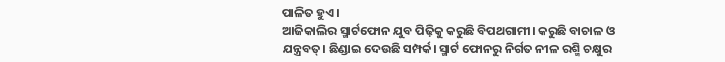ପାଳିତ ହୁଏ।
ଆଜିକାଲିର ସ୍ମାର୍ଟଫୋନ ଯୁବ ପିଢ଼ିକୁ କରୁଛି ବିପଥଗାମୀ। କରୁଛି ବାଚାଳ ଓ ଯନ୍ତ୍ରବତ୍। ଛିଣ୍ଡାଇ ଦେଉଛି ସମ୍ପର୍କ। ସ୍ମାର୍ଟ ଫୋନରୁ ନିର୍ଗତ ନୀଳ ରଶ୍ମି ଚକ୍ଷୁର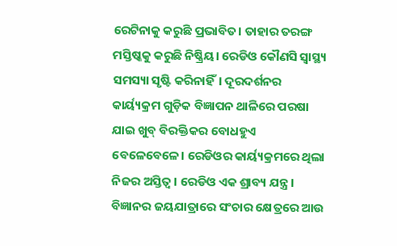ରେଟିନାକୁ କରୁଛି ପ୍ରଭାବିତ। ତାହାର ତରଙ୍ଗ ମସ୍ତିଷ୍କକୁ କରୁଛି ନିଷ୍କ୍ରିୟ। ରେଡିଓ କୌଣସି ସ୍ୱାସ୍ଥ୍ୟ ସମସ୍ୟା ସୃଷ୍ଟି କରିନାହିଁ। ଦୂରଦର୍ଶନର କାର୍ୟ୍ୟକ୍ରମ ଗୁଡ଼ିକ ବିଜ୍ଞାପନ ଥାଳିରେ ପରଷା ଯାଇ ଖୁବ୍ ବିରକ୍ତିକର ବୋଧହୁଏ ବେଳେବେଳେ। ରେଡିଓର କାର୍ୟ୍ୟକ୍ରମରେ ଥିଲା ନିଜର ଅସ୍ତିତ୍ବ। ରେଡିଓ ଏକ ଶ୍ରାବ୍ୟ ଯନ୍ତ୍ର। ବିଜ୍ଞାନର ଜୟଯାତ୍ରାରେ ସଂଚାର କ୍ଷେତ୍ରରେ ଆଉ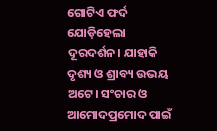ଗୋଟିଏ ଫର୍ଦ ଯୋଡ଼ିହେଲା ଦୂରଦର୍ଶନ। ଯାହାକି ଦୃଶ୍ୟ ଓ ଶ୍ରାବ୍ୟ ଉଭୟ ଅଟେ। ସଂଚାର ଓ ଆମୋଦପ୍ରମୋଦ ପାଇଁ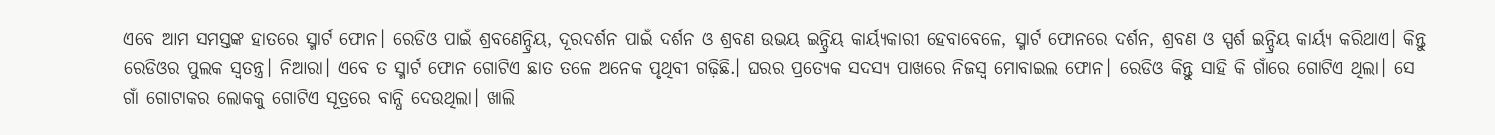ଏବେ ଆମ ସମସ୍ତଙ୍କ ହାତରେ ସ୍ମାର୍ଟ ଫୋନ। ରେଡିଓ ପାଇଁ ଶ୍ରବଣେନ୍ଦ୍ରିୟ, ଦୂରଦର୍ଶନ ପାଇଁ ଦର୍ଶନ ଓ ଶ୍ରବଣ ଉଭୟ ଇନ୍ଦ୍ରିୟ କାର୍ୟ୍ୟକାରୀ ହେବାବେଳେ, ସ୍ମାର୍ଟ ଫୋନରେ ଦର୍ଶନ, ଶ୍ରବଣ ଓ ସ୍ପର୍ଶ ଇନ୍ଦ୍ରିୟ କାର୍ୟ୍ୟ କରିଥାଏ। କିନ୍ତୁ ରେଡିଓର ପୁଲକ ସ୍ବତନ୍ତ୍ର। ନିଆରା। ଏବେ ତ ସ୍ମାର୍ଟ ଫୋନ ଗୋଟିଏ ଛାତ ତଳେ ଅନେକ ପୃଥିବୀ ଗଢ଼ିଛି.। ଘରର ପ୍ରତ୍ୟେକ ସଦସ୍ୟ ପାଖରେ ନିଜସ୍ୱ ମୋବାଇଲ ଫୋନ। ରେଡିଓ କିନ୍ତୁ ସାହି କି ଗାଁରେ ଗୋଟିଏ ଥିଲା। ସେ ଗାଁ ଗୋଟାକର ଲୋକକୁ ଗୋଟିଏ ସୂତ୍ରରେ ବାନ୍ଧି ଦେଉଥିଲା। ଖାଲି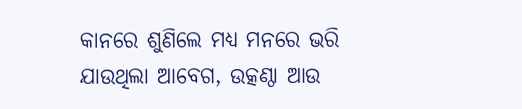କାନରେ ଶୁଣିଲେ ମଧ୍ୟ ମନରେ ଭରି ଯାଉଥିଲା ଆବେଗ, ଉତ୍କଣ୍ଠା ଆଉ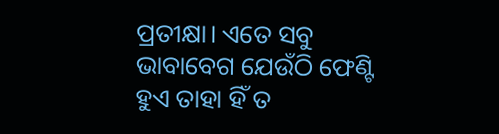ପ୍ରତୀକ୍ଷା। ଏତେ ସବୁ ଭାବାବେଗ ଯେଉଁଠି ଫେଣ୍ଟି ହୁଏ ତାହା ହିଁ ତ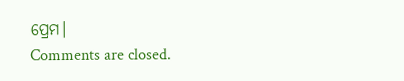ପ୍ରେମ।
Comments are closed.